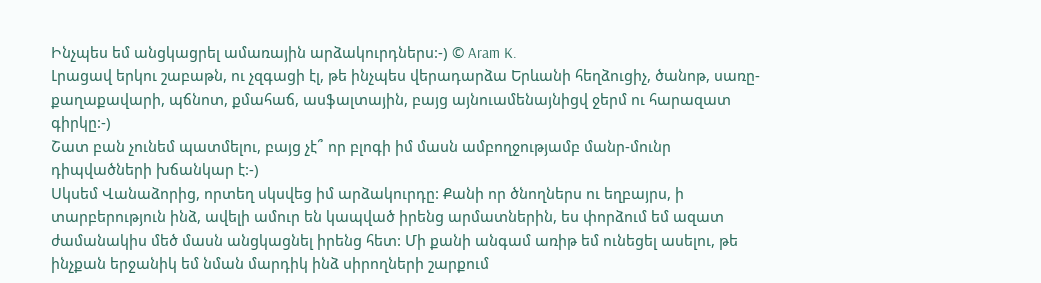Ինչպես եմ անցկացրել ամառային արձակուրդներս:-) © Aram K.
Լրացավ երկու շաբաթն, ու չզգացի էլ, թե ինչպես վերադարձա Երևանի հեղձուցիչ, ծանոթ, սառը-քաղաքավարի, պճնոտ, քմահաճ, ասֆալտային, բայց այնուամենայնիցվ ջերմ ու հարազատ գիրկը:-)
Շատ բան չունեմ պատմելու, բայց չէ՞ որ բլոգի իմ մասն ամբողջությամբ մանր-մունր դիպվածների խճանկար է:-)
Սկսեմ Վանաձորից, որտեղ սկսվեց իմ արձակուրդը: Քանի որ ծնողներս ու եղբայրս, ի տարբերություն ինձ, ավելի ամուր են կապված իրենց արմատներին, ես փորձում եմ ազատ ժամանակիս մեծ մասն անցկացնել իրենց հետ: Մի քանի անգամ առիթ եմ ունեցել ասելու, թե ինչքան երջանիկ եմ նման մարդիկ ինձ սիրողների շարքում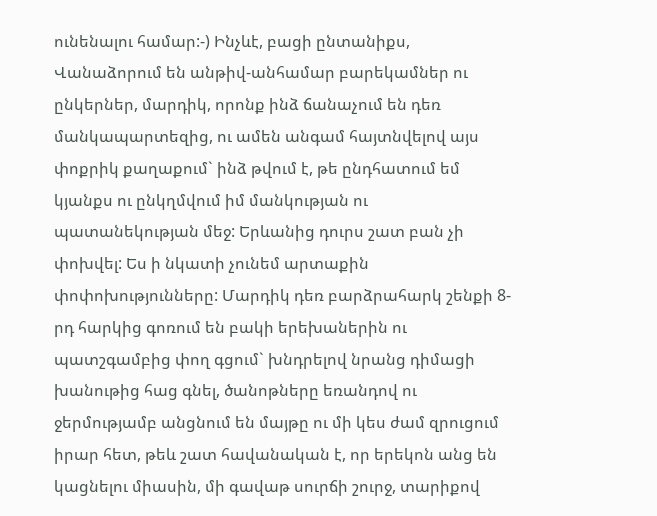ունենալու համար:-) Ինչևէ, բացի ընտանիքս, Վանաձորում են անթիվ-անհամար բարեկամներ ու ընկերներ, մարդիկ, որոնք ինձ ճանաչում են դեռ մանկապարտեզից, ու ամեն անգամ հայտնվելով այս փոքրիկ քաղաքում` ինձ թվում է, թե ընդհատում եմ կյանքս ու ընկղմվում իմ մանկության ու պատանեկության մեջ: Երևանից դուրս շատ բան չի փոխվել: Ես ի նկատի չունեմ արտաքին փոփոխությունները: Մարդիկ դեռ բարձրահարկ շենքի 8-րդ հարկից գոռում են բակի երեխաներին ու պատշգամբից փող գցում` խնդրելով նրանց դիմացի խանութից հաց գնել, ծանոթները եռանդով ու ջերմությամբ անցնում են մայթը ու մի կես ժամ զրուցում իրար հետ, թեև շատ հավանական է, որ երեկոն անց են կացնելու միասին, մի գավաթ սուրճի շուրջ, տարիքով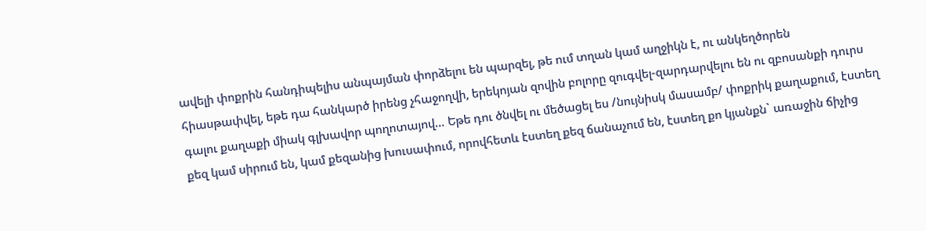ավելի փոքրին հանդիպելիս անպայման փորձելու են պարզել, թե ում տղան կամ աղջիկն է, ու անկեղծորեն հիասթափվել, եթե դա հանկարծ իրենց չհաջողվի, երեկոյան զովին բոլորը զուգվել-զարդարվելու են ու զբոսանքի դուրս գալու քաղաքի միակ գլխավոր պողոտայով… Եթե դու ծնվել ու մեծացել ես /նույնիսկ մասամբ/ փոքրիկ քաղաքում, էստեղ քեզ կամ սիրում են, կամ քեզանից խուսափում, որովհետև էստեղ քեզ ճանաչում են, էստեղ քո կյանքն` առաջին ճիչից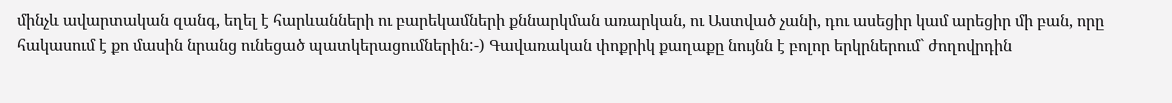մինչև ավարտական զանգ, եղել է հարևանների ու բարեկամների քննարկման առարկան, ու Աստված չանի, դու ասեցիր կամ արեցիր մի բան, որը հակասում է քո մասին նրանց ունեցած պատկերացումներին:-) Գավառական փոքրիկ քաղաքը նույնն է բոլոր երկրներում` ժողովրդին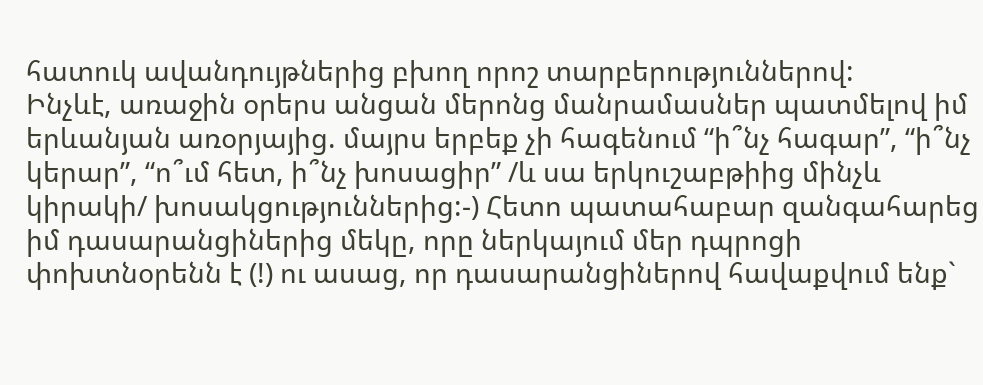հատուկ ավանդույթներից բխող որոշ տարբերություններով:
Ինչևէ, առաջին օրերս անցան մերոնց մանրամասներ պատմելով իմ երևանյան առօրյայից. մայրս երբեք չի հագենում “ի՞նչ հագար”, “ի՞նչ կերար”, “ո՞ւմ հետ, ի՞նչ խոսացիր” /և սա երկուշաբթիից մինչև կիրակի/ խոսակցություններից:-) Հետո պատահաբար զանգահարեց իմ դասարանցիներից մեկը, որը ներկայում մեր դպրոցի փոխտնօրենն է (!) ու ասաց, որ դասարանցիներով հավաքվում ենք`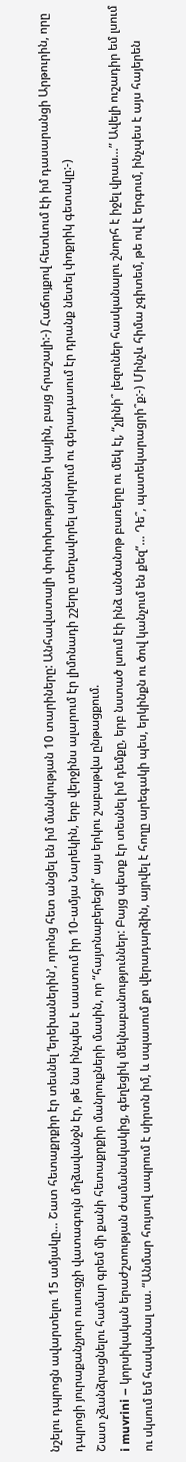նշելու դպրոցն ավարտելու 15 ամյակը… Շատ հետաքրքիր էր տեսնել ‘երեխաներին’, որոնց հետ անցել են իմ մանկության 10 տարիները: Անհավատալի փոփոխություններ կային, բայց հրաշալի:-) Հաճույքով հետևում էի իմ դասարանցի Արթուրին, որը դպրոցի յուրաքանչյուր ուսուցչի վատագույն մղձավանջն էր, թե նա ինչպես է սաստում իր 10-ամյա Նարեկին, երբ վերջինս ալարում էր լիմոնադի շշերը տեղավորել արկղում ու գերադասում էր դրանք նետել փոքրիկ գետակը:-)
Շատ չձանձրացնելու համար գրեմ մի քանի հետաքրքիր մանրուքների մասին, որ “հայտնաբերեցի” այս երկու շաբաթվա ընթացքում.
i muvrini – կորսիկական երաժշտության ժամանակակից, գեղեցիկ մեկնաբանություններ: Բայց պետք էր տեսնել իմ դեմքը, երբ նստած լսում էի ինձ անծանոթ բառերը ու մեկ էլ, “չլինի՞ լեզուներ հասկանալու շնորհ է իջել վրաս…” Ավելի ուշադիր եմ լսում ու սկսում եմ հասկանալ սա. “Անմար հույսով ապրում է սիրտն իմ, և սպասում քո վերադարձին, այրվել է հողը արեգակի պես, երկինքն ու ծով կանչում են քեզ”… Դե՞, պատեկարացրի՞ք:-) Մինչև հիմա չգիտեմ, թե ով է երգում, ինչպես է այս հայերեն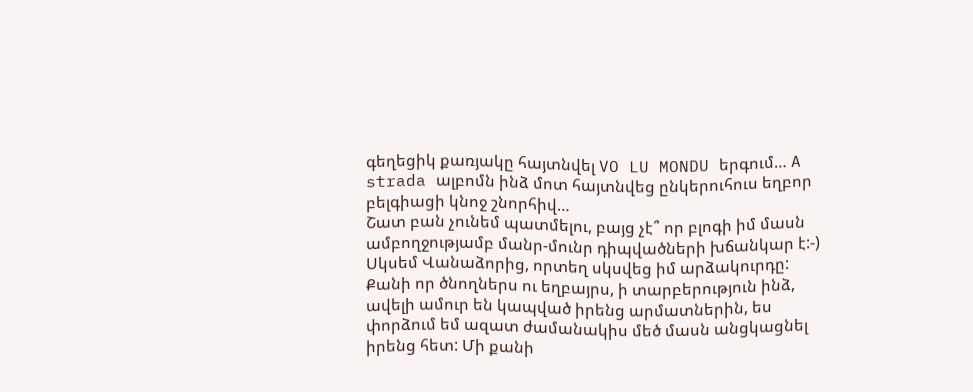գեղեցիկ քառյակը հայտնվել VO LU MONDU երգում… A strada ալբոմն ինձ մոտ հայտնվեց ընկերուհուս եղբոր բելգիացի կնոջ շնորհիվ…
Շատ բան չունեմ պատմելու, բայց չէ՞ որ բլոգի իմ մասն ամբողջությամբ մանր-մունր դիպվածների խճանկար է:-)
Սկսեմ Վանաձորից, որտեղ սկսվեց իմ արձակուրդը: Քանի որ ծնողներս ու եղբայրս, ի տարբերություն ինձ, ավելի ամուր են կապված իրենց արմատներին, ես փորձում եմ ազատ ժամանակիս մեծ մասն անցկացնել իրենց հետ: Մի քանի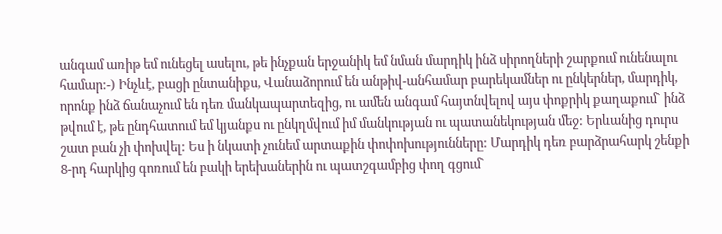անգամ առիթ եմ ունեցել ասելու, թե ինչքան երջանիկ եմ նման մարդիկ ինձ սիրողների շարքում ունենալու համար:-) Ինչևէ, բացի ընտանիքս, Վանաձորում են անթիվ-անհամար բարեկամներ ու ընկերներ, մարդիկ, որոնք ինձ ճանաչում են դեռ մանկապարտեզից, ու ամեն անգամ հայտնվելով այս փոքրիկ քաղաքում` ինձ թվում է, թե ընդհատում եմ կյանքս ու ընկղմվում իմ մանկության ու պատանեկության մեջ: Երևանից դուրս շատ բան չի փոխվել: Ես ի նկատի չունեմ արտաքին փոփոխությունները: Մարդիկ դեռ բարձրահարկ շենքի 8-րդ հարկից գոռում են բակի երեխաներին ու պատշգամբից փող գցում`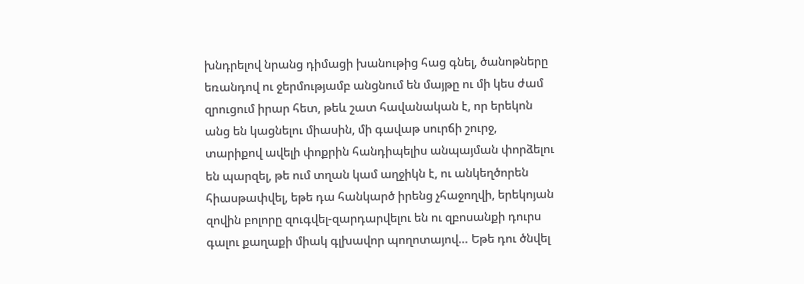խնդրելով նրանց դիմացի խանութից հաց գնել, ծանոթները եռանդով ու ջերմությամբ անցնում են մայթը ու մի կես ժամ զրուցում իրար հետ, թեև շատ հավանական է, որ երեկոն անց են կացնելու միասին, մի գավաթ սուրճի շուրջ, տարիքով ավելի փոքրին հանդիպելիս անպայման փորձելու են պարզել, թե ում տղան կամ աղջիկն է, ու անկեղծորեն հիասթափվել, եթե դա հանկարծ իրենց չհաջողվի, երեկոյան զովին բոլորը զուգվել-զարդարվելու են ու զբոսանքի դուրս գալու քաղաքի միակ գլխավոր պողոտայով… Եթե դու ծնվել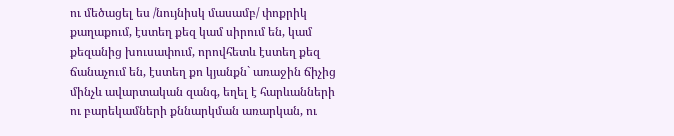ու մեծացել ես /նույնիսկ մասամբ/ փոքրիկ քաղաքում, էստեղ քեզ կամ սիրում են, կամ քեզանից խուսափում, որովհետև էստեղ քեզ ճանաչում են, էստեղ քո կյանքն` առաջին ճիչից մինչև ավարտական զանգ, եղել է հարևանների ու բարեկամների քննարկման առարկան, ու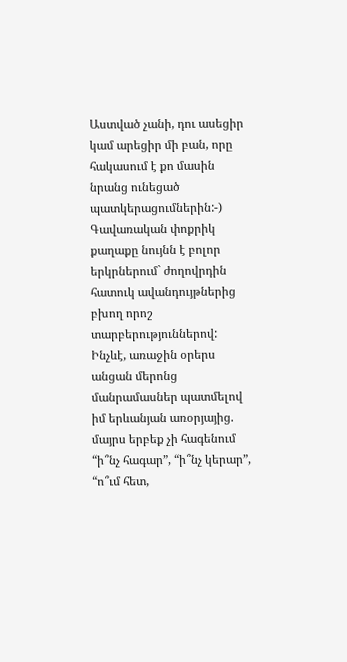Աստված չանի, դու ասեցիր կամ արեցիր մի բան, որը հակասում է քո մասին նրանց ունեցած պատկերացումներին:-) Գավառական փոքրիկ քաղաքը նույնն է բոլոր երկրներում` ժողովրդին հատուկ ավանդույթներից բխող որոշ տարբերություններով:
Ինչևէ, առաջին օրերս անցան մերոնց մանրամասներ պատմելով իմ երևանյան առօրյայից. մայրս երբեք չի հագենում “ի՞նչ հագար”, “ի՞նչ կերար”, “ո՞ւմ հետ,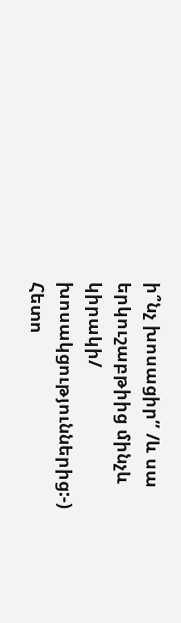ի՞նչ խոսացիր” /և սա երկուշաբթիից մինչև կիրակի/ խոսակցություններից:-) Հետո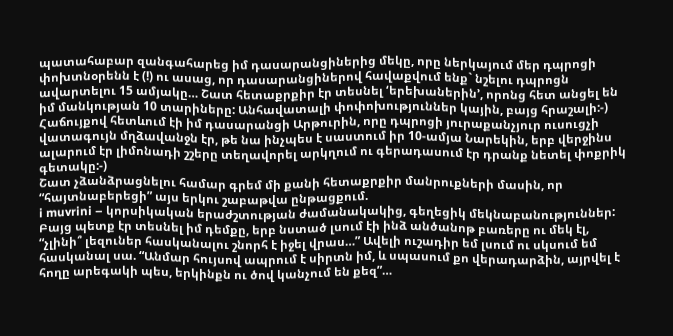պատահաբար զանգահարեց իմ դասարանցիներից մեկը, որը ներկայում մեր դպրոցի փոխտնօրենն է (!) ու ասաց, որ դասարանցիներով հավաքվում ենք` նշելու դպրոցն ավարտելու 15 ամյակը… Շատ հետաքրքիր էր տեսնել ‘երեխաներին’, որոնց հետ անցել են իմ մանկության 10 տարիները: Անհավատալի փոփոխություններ կային, բայց հրաշալի:-) Հաճույքով հետևում էի իմ դասարանցի Արթուրին, որը դպրոցի յուրաքանչյուր ուսուցչի վատագույն մղձավանջն էր, թե նա ինչպես է սաստում իր 10-ամյա Նարեկին, երբ վերջինս ալարում էր լիմոնադի շշերը տեղավորել արկղում ու գերադասում էր դրանք նետել փոքրիկ գետակը:-)
Շատ չձանձրացնելու համար գրեմ մի քանի հետաքրքիր մանրուքների մասին, որ “հայտնաբերեցի” այս երկու շաբաթվա ընթացքում.
i muvrini – կորսիկական երաժշտության ժամանակակից, գեղեցիկ մեկնաբանություններ: Բայց պետք էր տեսնել իմ դեմքը, երբ նստած լսում էի ինձ անծանոթ բառերը ու մեկ էլ, “չլինի՞ լեզուներ հասկանալու շնորհ է իջել վրաս…” Ավելի ուշադիր եմ լսում ու սկսում եմ հասկանալ սա. “Անմար հույսով ապրում է սիրտն իմ, և սպասում քո վերադարձին, այրվել է հողը արեգակի պես, երկինքն ու ծով կանչում են քեզ”…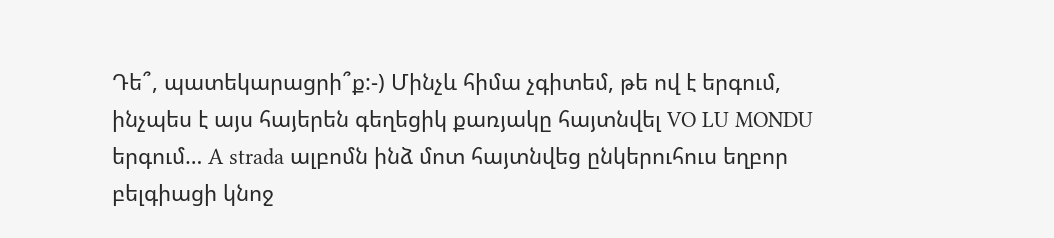Դե՞, պատեկարացրի՞ք:-) Մինչև հիմա չգիտեմ, թե ով է երգում, ինչպես է այս հայերեն գեղեցիկ քառյակը հայտնվել VO LU MONDU երգում… A strada ալբոմն ինձ մոտ հայտնվեց ընկերուհուս եղբոր բելգիացի կնոջ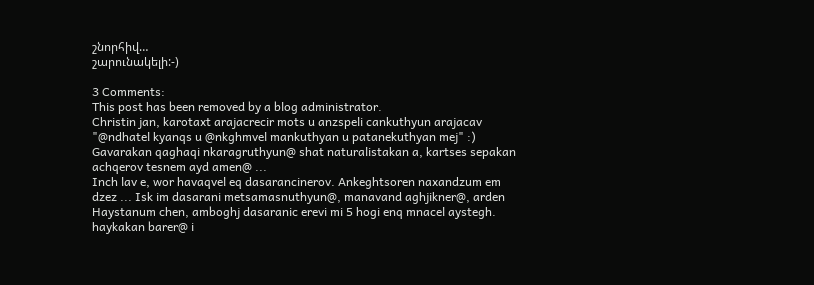շնորհիվ…
շարունակելի:-)

3 Comments:
This post has been removed by a blog administrator.
Christin jan, karotaxt arajacrecir mots u anzspeli cankuthyun arajacav "@ndhatel kyanqs u @nkghmvel mankuthyan u patanekuthyan mej" :) Gavarakan qaghaqi nkaragruthyun@ shat naturalistakan a, kartses sepakan achqerov tesnem ayd amen@ ...
Inch lav e, wor havaqvel eq dasarancinerov. Ankeghtsoren naxandzum em dzez ... Isk im dasarani metsamasnuthyun@, manavand aghjikner@, arden Haystanum chen, amboghj dasaranic erevi mi 5 hogi enq mnacel aystegh.
haykakan barer@ i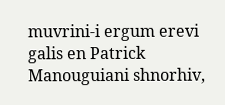muvrini-i ergum erevi galis en Patrick Manouguiani shnorhiv,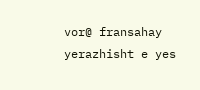vor@ fransahay yerazhisht e yes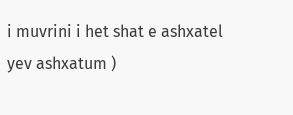i muvrini i het shat e ashxatel yev ashxatum )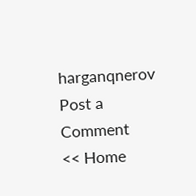harganqnerov
Post a Comment
<< Home